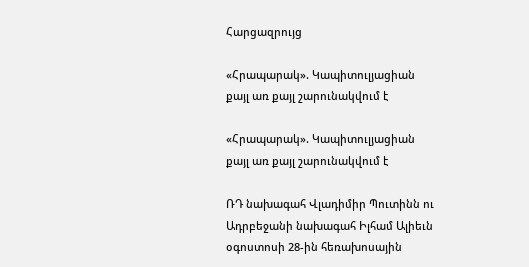Հարցազրույց

«Հրապարակ». Կապիտուլյացիան քայլ առ քայլ շարունակվում է

«Հրապարակ». Կապիտուլյացիան քայլ առ քայլ շարունակվում է

ՌԴ նախագահ Վլադիմիր Պուտինն ու Ադրբեջանի նախագահ Իլհամ Ալիեւն օգոստոսի 28-ին հեռախոսային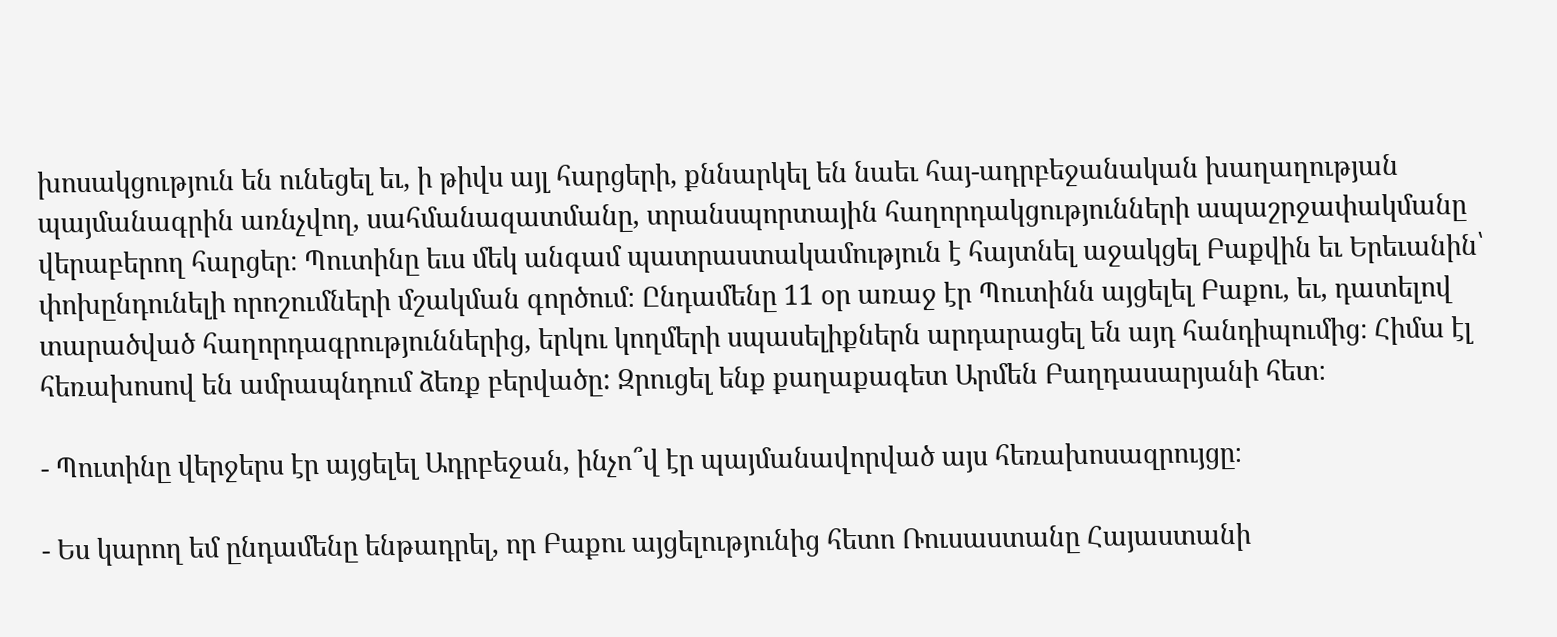խոսակցություն են ունեցել եւ, ի թիվս այլ հարցերի, քննարկել են նաեւ հայ-ադրբեջանական խաղաղության պայմանագրին առնչվող, սահմանազատմանը, տրանսպորտային հաղորդակցությունների ապաշրջափակմանը վերաբերող հարցեր։ Պուտինը եւս մեկ անգամ պատրաստակամություն է հայտնել աջակցել Բաքվին եւ Երեւանին՝ փոխընդունելի որոշումների մշակման գործում։ Ընդամենը 11 օր առաջ էր Պուտինն այցելել Բաքու, եւ, դատելով տարածված հաղորդագրություններից, երկու կողմերի սպասելիքներն արդարացել են այդ հանդիպումից։ Հիմա էլ հեռախոսով են ամրապնդում ձեռք բերվածը: Զրուցել ենք քաղաքագետ Արմեն Բաղդասարյանի հետ։

- Պուտինը վերջերս էր այցելել Ադրբեջան, ինչո՞վ էր պայմանավորված այս հեռախոսազրույցը։

- Ես կարող եմ ընդամենը ենթադրել, որ Բաքու այցելությունից հետո Ռուսաստանը Հայաստանի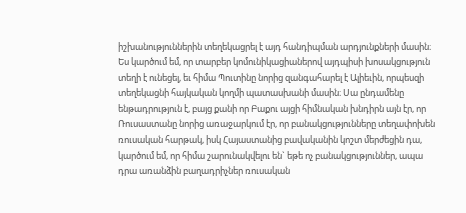իշխանություններին տեղեկացրել է այդ հանդիպման արդյունքների մասին։ Ես կարծում եմ, որ տարբեր կոմունիկացիաներով այդպիսի խոսակցություն տեղի է ունեցել, եւ հիմա Պուտինը նորից զանգահարել է Ալիեւին, որպեսզի տեղեկացնի հայկական կողմի պատասխանի մասին։ Սա ընդամենը ենթադրություն է, բայց քանի որ Բաքու այցի հիմնական խնդիրն այն էր, որ Ռուսաստանը նորից առաջարկում էր, որ բանակցությունները տեղափոխեն ռուսական հարթակ, իսկ Հայաստանից բավականին կոշտ մերժեցին դա, կարծում եմ, որ հիմա շարունակվելու են` եթե ոչ բանակցություններ, ապա դրա առանձին բաղադրիչներ ռուսական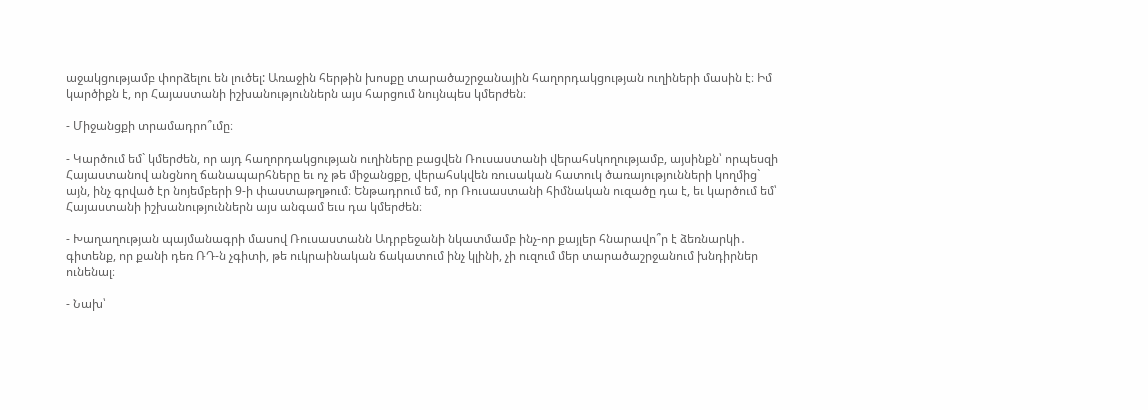աջակցությամբ փորձելու են լուծել: Առաջին հերթին խոսքը տարածաշրջանային հաղորդակցության ուղիների մասին է։ Իմ կարծիքն է, որ Հայաստանի իշխանություններն այս հարցում նույնպես կմերժեն։

- Միջանցքի տրամադրո՞ւմը։

- Կարծում եմ` կմերժեն, որ այդ հաղորդակցության ուղիները բացվեն Ռուսաստանի վերահսկողությամբ, այսինքն՝ որպեսզի Հայաստանով անցնող ճանապարհները եւ ոչ թե միջանցքը, վերահսկվեն ռուսական հատուկ ծառայությունների կողմից` այն, ինչ գրված էր նոյեմբերի 9-ի փաստաթղթում։ Ենթադրում եմ, որ Ռուսաստանի հիմնական ուզածը դա է, եւ կարծում եմ՝ Հայաստանի իշխանություններն այս անգամ եւս դա կմերժեն։

- Խաղաղության պայմանագրի մասով Ռուսաստանն Ադրբեջանի նկատմամբ ինչ-որ քայլեր հնարավո՞ր է ձեռնարկի․ գիտենք, որ քանի դեռ ՌԴ-ն չգիտի, թե ուկրաինական ճակատում ինչ կլինի, չի ուզում մեր տարածաշրջանում խնդիրներ ունենալ։

- Նախ՝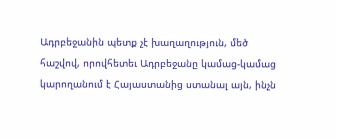Ադրբեջանին պետք չէ խաղաղություն, մեծ հաշվով, որովհետեւ Ադրբեջանը կամաց-կամաց կարողանում է Հայաստանից ստանալ այն, ինչն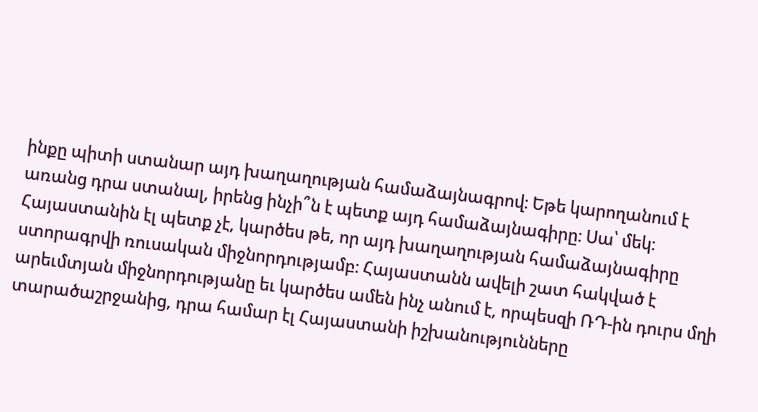ինքը պիտի ստանար այդ խաղաղության համաձայնագրով։ Եթե կարողանում է առանց դրա ստանալ, իրենց ինչի՞ն է պետք այդ համաձայնագիրը։ Սա՝ մեկ։ Հայաստանին էլ պետք չէ, կարծես թե, որ այդ խաղաղության համաձայնագիրը ստորագրվի ռուսական միջնորդությամբ։ Հայաստանն ավելի շատ հակված է արեւմտյան միջնորդությանը եւ կարծես ամեն ինչ անում է, որպեսզի ՌԴ-ին դուրս մղի տարածաշրջանից, դրա համար էլ Հայաստանի իշխանությունները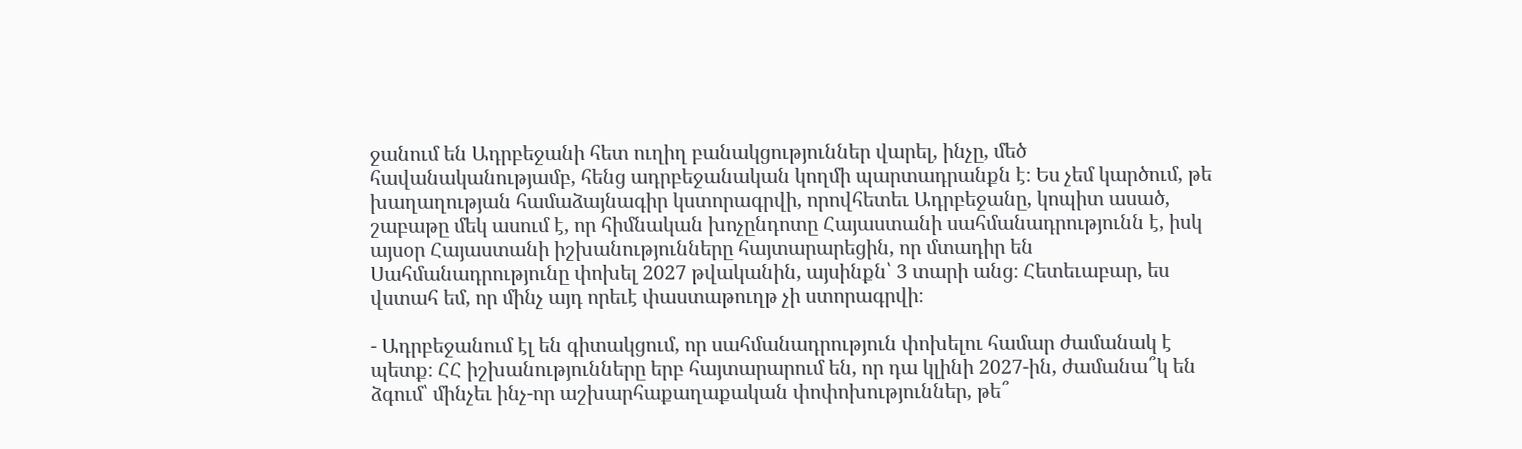ջանում են Ադրբեջանի հետ ուղիղ բանակցություններ վարել, ինչը, մեծ հավանականությամբ, հենց ադրբեջանական կողմի պարտադրանքն է։ Ես չեմ կարծում, թե խաղաղության համաձայնագիր կստորագրվի, որովհետեւ Ադրբեջանը, կոպիտ ասած, շաբաթը մեկ ասում է, որ հիմնական խոչընդոտը Հայաստանի սահմանադրությունն է, իսկ այսօր Հայաստանի իշխանությունները հայտարարեցին, որ մտադիր են Սահմանադրությունը փոխել 2027 թվականին, այսինքն՝ 3 տարի անց։ Հետեւաբար, ես վստահ եմ, որ մինչ այդ որեւէ փաստաթուղթ չի ստորագրվի։

- Ադրբեջանում էլ են գիտակցում, որ սահմանադրություն փոխելու համար ժամանակ է պետք։ ՀՀ իշխանությունները երբ հայտարարում են, որ դա կլինի 2027-ին, ժամանա՞կ են ձգում՝ մինչեւ ինչ-որ աշխարհաքաղաքական փոփոխություններ, թե՞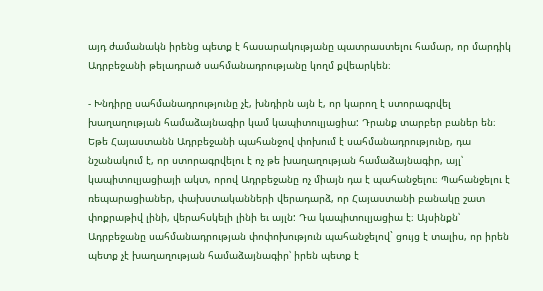այդ ժամանակն իրենց պետք է հասարակությանը պատրաստելու համար, որ մարդիկ Ադրբեջանի թելադրած սահմանադրությանը կողմ քվեարկեն։

- Խնդիրը սահմանադրությունը չէ, խնդիրն այն է, որ կարող է ստորագրվել խաղաղության համաձայնագիր կամ կապիտուլյացիա: Դրանք տարբեր բաներ են։ Եթե Հայաստանն Ադրբեջանի պահանջով փոխում է սահմանադրությունը, դա նշանակում է, որ ստորագրվելու է ոչ թե խաղաղության համաձայնագիր, այլ՝ կապիտուլյացիայի ակտ, որով Ադրբեջանը ոչ միայն դա է պահանջելու։ Պահանջելու է ռեպարացիաներ, փախստականների վերադարձ, որ Հայաստանի բանակը շատ փոքրաթիվ լինի, վերահսկելի լինի եւ այլն: Դա կապիտուլյացիա է։ Այսինքն՝ Ադրբեջանը սահմանադրության փոփոխություն պահանջելով` ցույց է տալիս, որ իրեն պետք չէ խաղաղության համաձայնագիր՝ իրեն պետք է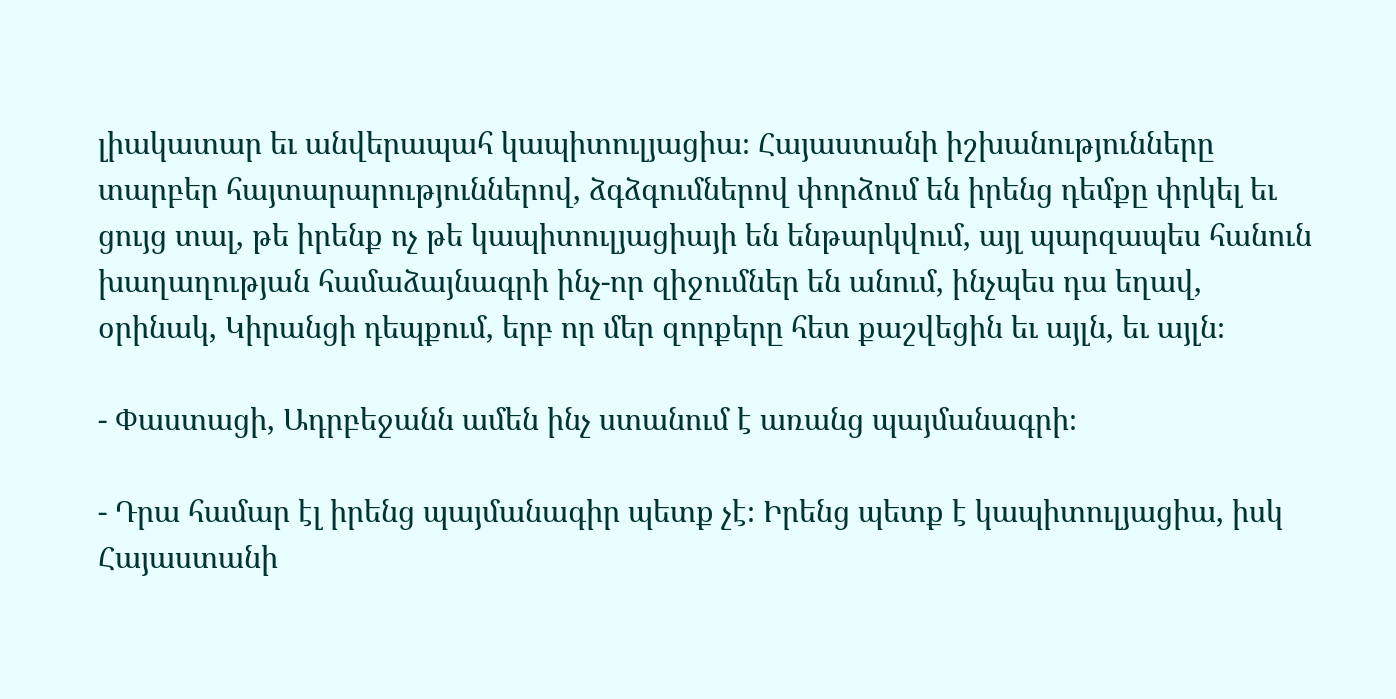լիակատար եւ անվերապահ կապիտուլյացիա։ Հայաստանի իշխանությունները տարբեր հայտարարություններով, ձգձգումներով փորձում են իրենց դեմքը փրկել եւ ցույց տալ, թե իրենք ոչ թե կապիտուլյացիայի են ենթարկվում, այլ պարզապես հանուն խաղաղության համաձայնագրի ինչ-որ զիջումներ են անում, ինչպես դա եղավ, օրինակ, Կիրանցի դեպքում, երբ որ մեր զորքերը հետ քաշվեցին եւ այլն, եւ այլն։

- Փաստացի, Ադրբեջանն ամեն ինչ ստանում է առանց պայմանագրի։

- Դրա համար էլ իրենց պայմանագիր պետք չէ։ Իրենց պետք է կապիտուլյացիա, իսկ Հայաստանի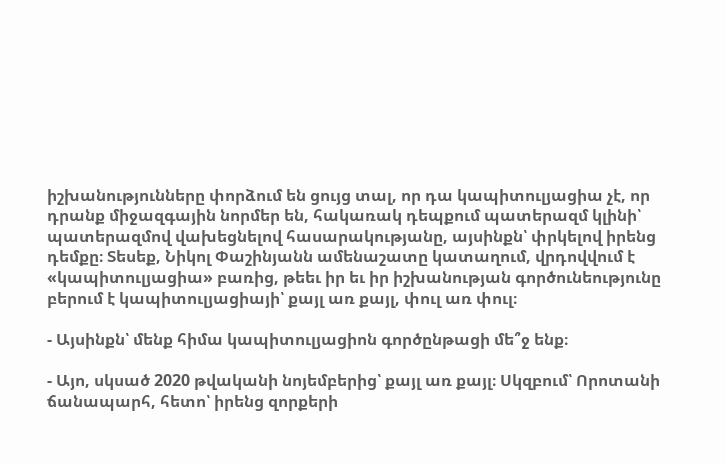իշխանությունները փորձում են ցույց տալ, որ դա կապիտուլյացիա չէ, որ դրանք միջազգային նորմեր են, հակառակ դեպքում պատերազմ կլինի՝ պատերազմով վախեցնելով հասարակությանը, այսինքն՝ փրկելով իրենց դեմքը։ Տեսեք, Նիկոլ Փաշինյանն ամենաշատը կատաղում, վրդովվում է «կապիտուլյացիա» բառից, թեեւ իր եւ իր իշխանության գործունեությունը բերում է կապիտուլյացիայի՝ քայլ առ քայլ, փուլ առ փուլ։

- Այսինքն՝ մենք հիմա կապիտուլյացիոն գործընթացի մե՞ջ ենք։

- Այո, սկսած 2020 թվականի նոյեմբերից՝ քայլ առ քայլ։ Սկզբում՝ Որոտանի ճանապարհ, հետո՝ իրենց զորքերի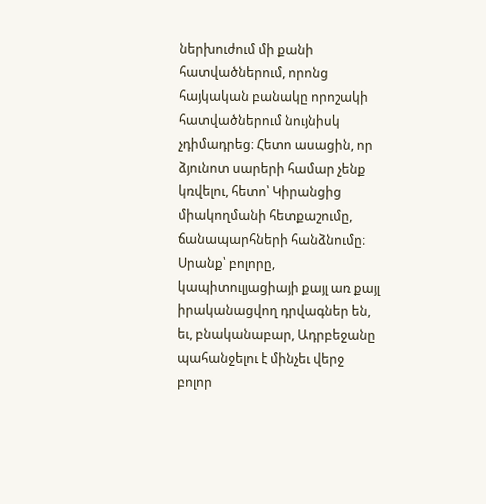ներխուժում մի քանի հատվածներում, որոնց հայկական բանակը որոշակի հատվածներում նույնիսկ չդիմադրեց։ Հետո ասացին, որ ձյունոտ սարերի համար չենք կռվելու, հետո՝ Կիրանցից միակողմանի հետքաշումը, ճանապարհների հանձնումը։ Սրանք՝ բոլորը, կապիտուլյացիայի քայլ առ քայլ իրականացվող դրվագներ են, եւ, բնականաբար, Ադրբեջանը պահանջելու է մինչեւ վերջ բոլոր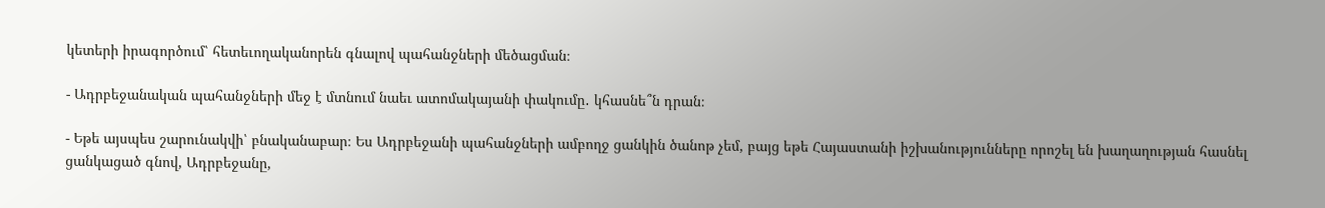կետերի իրագործում՝ հետեւողականորեն գնալով պահանջների մեծացման։

- Ադրբեջանական պահանջների մեջ է մտնում նաեւ ատոմակայանի փակումը․ կհասնե՞ն դրան։

- Եթե այսպես շարունակվի՝ բնականաբար։ Ես Ադրբեջանի պահանջների ամբողջ ցանկին ծանոթ չեմ, բայց եթե Հայաստանի իշխանությունները որոշել են խաղաղության հասնել ցանկացած գնով, Ադրբեջանը,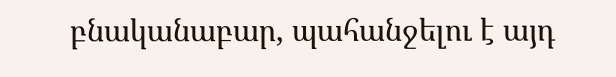բնականաբար, պահանջելու է այդ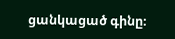ցանկացած գինը։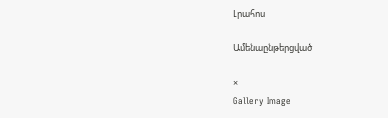Լրահոս

Ամենաընթերցված

×
Gallery Image